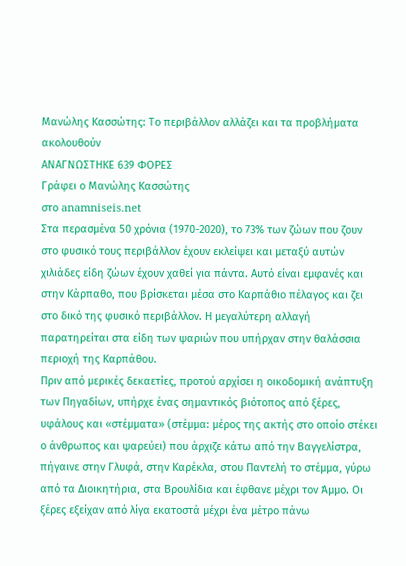Μανώλης Κασσώτης: Το περιβάλλον αλλάζει και τα προβλήματα ακολουθούν
ΑΝΑΓΝΩΣΤΗΚΕ 639 ΦΟΡΕΣ
Γράφει ο Μανώλης Κασσώτης
στο anamniseis.net
Στα περασμένα 50 χρόνια (1970-2020), το 73% των ζώων που ζουν στο φυσικό τους περιβάλλον έχουν εκλείψει και μεταξύ αυτών χιλιάδες είδη ζώων έχουν χαθεί για πάντα. Αυτό είναι εμφανές και στην Κάρπαθο, που βρίσκεται μέσα στο Καρπάθιο πέλαγος και ζει στο δικό της φυσικό περιβάλλον. Η μεγαλύτερη αλλαγή παρατηρείται στα είδη των ψαριών που υπήρχαν στην θαλάσσια περιοχή της Καρπάθου.
Πριν από μερικές δεκαετίες, προτού αρχίσει η οικοδομική ανάπτυξη των Πηγαδίων, υπήρχε ένας σημαντικός βιότοπος από ξέρες, υφάλους και «στέμματα» (στέμμα: μέρος της ακτής στο οποίο στέκει ο άνθρωπος και ψαρεύει) που άρχιζε κάτω από την Βαγγελίστρα, πήγαινε στην Γλυφά, στην Καρέκλα, στου Παντελή το στέμμα, γύρω από τα Διοικητήρια, στα Βρουλίδια και έφθανε μέχρι τον Άμμο. Οι ξέρες εξείχαν από λίγα εκατοστά μέχρι ένα μέτρο πάνω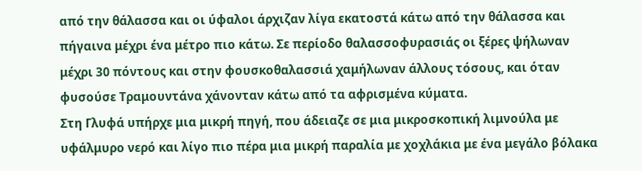από την θάλασσα και οι ύφαλοι άρχιζαν λίγα εκατοστά κάτω από την θάλασσα και πήγαινα μέχρι ένα μέτρο πιο κάτω. Σε περίοδο θαλασσοφυρασιάς οι ξέρες ψήλωναν μέχρι 30 πόντους και στην φουσκοθαλασσιά χαμήλωναν άλλους τόσους, και όταν φυσούσε Τραμουντάνα χάνονταν κάτω από τα αφρισμένα κύματα.
Στη Γλυφά υπήρχε μια μικρή πηγή, που άδειαζε σε μια μικροσκοπική λιμνούλα με υφάλμυρο νερό και λίγο πιο πέρα μια μικρή παραλία με χοχλάκια με ένα μεγάλο βόλακα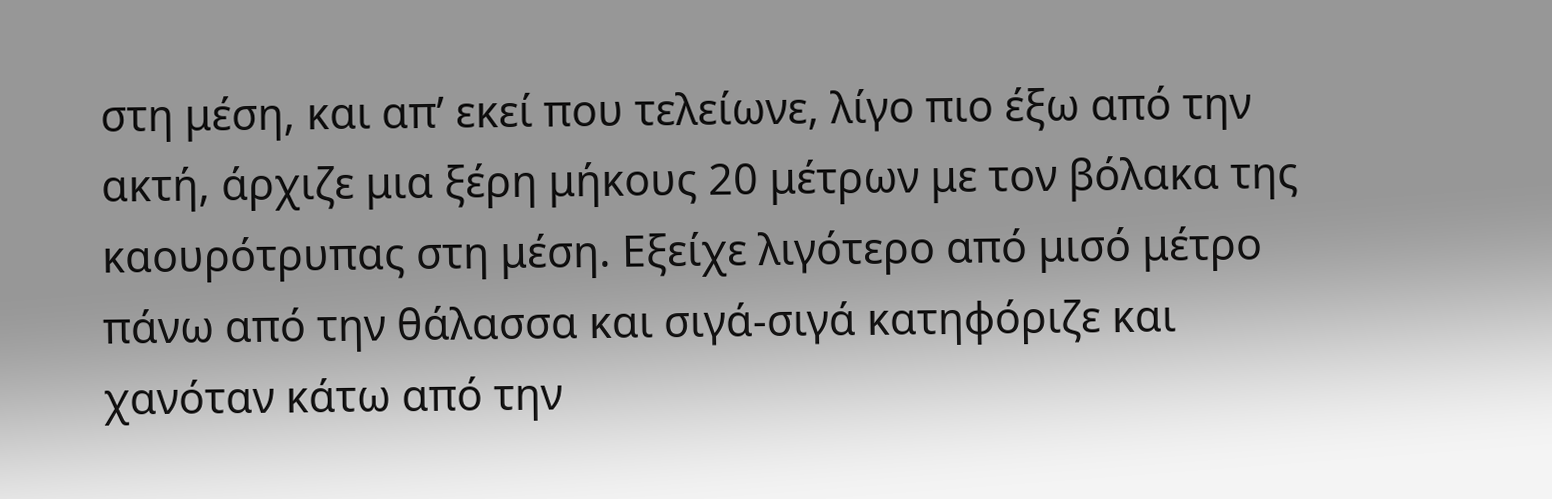στη μέση, και απ’ εκεί που τελείωνε, λίγο πιο έξω από την ακτή, άρχιζε μια ξέρη μήκους 20 μέτρων με τον βόλακα της καουρότρυπας στη μέση. Εξείχε λιγότερο από μισό μέτρο πάνω από την θάλασσα και σιγά-σιγά κατηφόριζε και χανόταν κάτω από την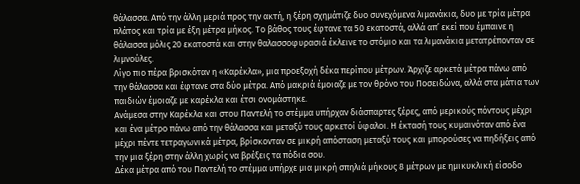θάλασσα. Από την άλλη μεριά προς την ακτή, η ξέρη σχημάτιζε δυο συνεχόμενα λιμανάκια, δυο με τρία μέτρα πλάτος και τρία με έξη μέτρα μήκος. Το βάθος τους έφτανε τα 50 εκατοστά, αλλά απ’ εκεί που έμπαινε η θάλασσα μόλις 20 εκατοστά και στην θαλασσοφυρασιά έκλεινε το στόμιο και τα λιμανάκια μετατρέπονταν σε λιμνούλες.
Λίγο πιο πέρα βρισκόταν η «Καρέκλα», μια προεξοχή δέκα περίπου μέτρων. Άρχιζε αρκετά μέτρα πάνω από την θάλασσα και έφτανε στα δύο μέτρα. Από μακριά έμοιαζε με τον θρόνο του Ποσειδώνα, αλλά στα μάτια των παιδιών έμοιαζε με καρέκλα και έτσι ονομάστηκε.
Ανάμεσα στην Καρέκλα και στου Παντελή το στέμμα υπήρχαν διάσπαρτες ξέρες, από μερικούς πόντους μέχρι και ένα μέτρο πάνω από την θάλασσα και μεταξύ τους αρκετοί ύφαλοι. Η έκτασή τους κυμαινόταν από ένα μέχρι πέντε τετραγωνικά μέτρα, βρίσκονταν σε μικρή απόσταση μεταξύ τους και μπορούσες να πηδήξεις από την μια ξέρη στην άλλη χωρίς να βρέξεις τα πόδια σου.
Δέκα μέτρα από του Παντελή το στέμμα υπήρχε μια μικρή σπηλιά μήκους 8 μέτρων με ημικυκλική είσοδο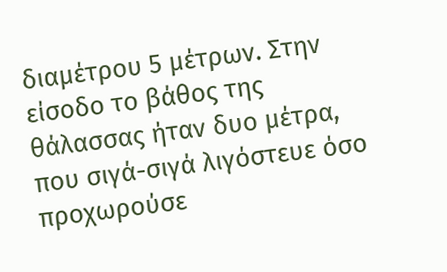διαμέτρου 5 μέτρων. Στην είσοδο το βάθος της θάλασσας ήταν δυο μέτρα, που σιγά-σιγά λιγόστευε όσο προχωρούσε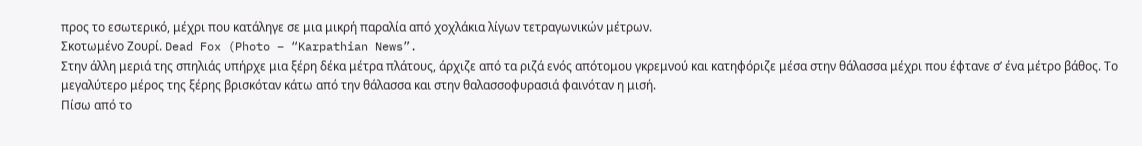προς το εσωτερικό, μέχρι που κατάληγε σε μια μικρή παραλία από χοχλάκια λίγων τετραγωνικών μέτρων.
Σκοτωμένο Ζουρί. Dead Fox (Photo – “Karpathian News”.
Στην άλλη μεριά της σπηλιάς υπήρχε μια ξέρη δέκα μέτρα πλάτους, άρχιζε από τα ριζά ενός απότομου γκρεμνού και κατηφόριζε μέσα στην θάλασσα μέχρι που έφτανε σ’ ένα μέτρο βάθος. Το μεγαλύτερο μέρος της ξέρης βρισκόταν κάτω από την θάλασσα και στην θαλασσοφυρασιά φαινόταν η μισή.
Πίσω από το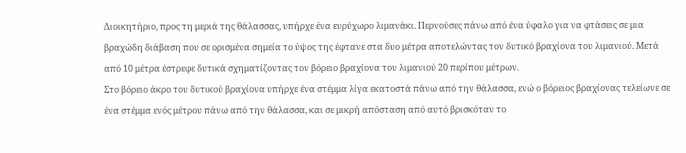Διοικητήριο, προς τη μεριά της θάλασσας, υπήρχε ένα ευρύχωρο λιμανάκι. Περνούσες πάνω από ένα ύφαλο για να φτάσεις σε μια βραχώδη διάβαση που σε ορισμένα σημεία το ύψος της έφτανε στα δυο μέτρα αποτελώντας τον δυτικό βραχίονα του λιμανιού. Μετά από 10 μέτρα έστρεφε δυτικά σχηματίζοντας τον βόρειο βραχίονα του λιμανιού 20 περίπου μέτρων.
Στο βόρειο άκρο του δυτικού βραχίονα υπήρχε ένα στέμμα λίγα εκατοστά πάνω από την θάλασσα, ενώ ο βόρειος βραχίονας τελείωνε σε ένα στέμμα ενός μέτρου πάνω από την θάλασσα, και σε μικρή απόσταση από αυτό βρισκόταν το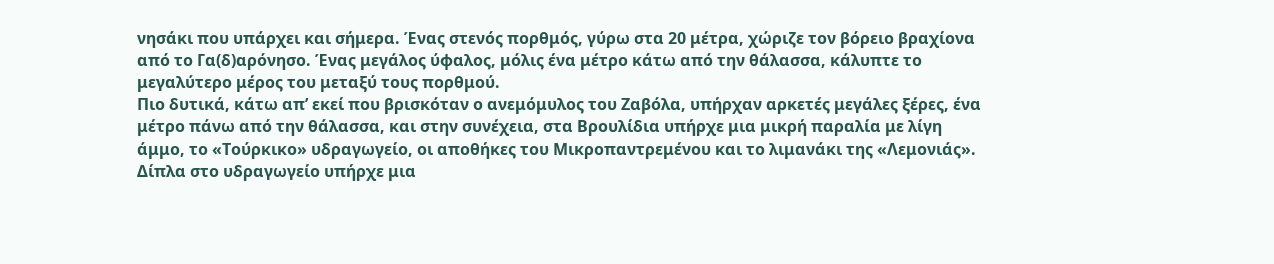νησάκι που υπάρχει και σήμερα. Ένας στενός πορθμός, γύρω στα 20 μέτρα, χώριζε τον βόρειο βραχίονα από το Γα(δ)αρόνησο. Ένας μεγάλος ύφαλος, μόλις ένα μέτρο κάτω από την θάλασσα, κάλυπτε το μεγαλύτερο μέρος του μεταξύ τους πορθμού.
Πιο δυτικά, κάτω απ’ εκεί που βρισκόταν ο ανεμόμυλος του Ζαβόλα, υπήρχαν αρκετές μεγάλες ξέρες, ένα μέτρο πάνω από την θάλασσα, και στην συνέχεια, στα Βρουλίδια υπήρχε μια μικρή παραλία με λίγη άμμο, το «Τούρκικο» υδραγωγείο, οι αποθήκες του Μικροπαντρεμένου και το λιμανάκι της «Λεμονιάς». Δίπλα στο υδραγωγείο υπήρχε μια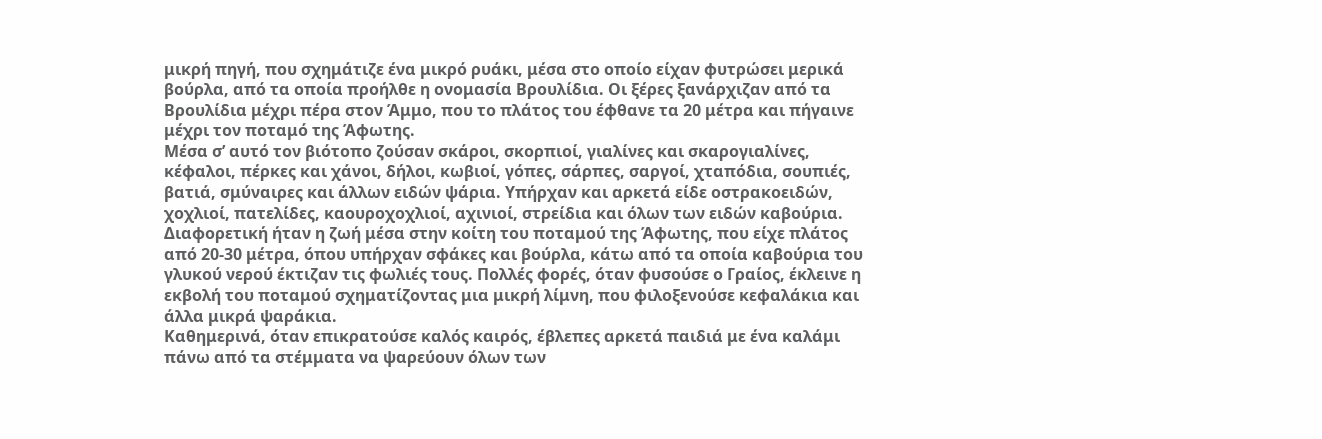μικρή πηγή, που σχημάτιζε ένα μικρό ρυάκι, μέσα στο οποίο είχαν φυτρώσει μερικά βούρλα, από τα οποία προήλθε η ονομασία Βρουλίδια. Οι ξέρες ξανάρχιζαν από τα Βρουλίδια μέχρι πέρα στον Άμμο, που το πλάτος του έφθανε τα 20 μέτρα και πήγαινε μέχρι τον ποταμό της Άφωτης.
Μέσα σ’ αυτό τον βιότοπο ζούσαν σκάροι, σκορπιοί, γιαλίνες και σκαρογιαλίνες, κέφαλοι, πέρκες και χάνοι, δήλοι, κωβιοί, γόπες, σάρπες, σαργοί, χταπόδια, σουπιές, βατιά, σμύναιρες και άλλων ειδών ψάρια. Υπήρχαν και αρκετά είδε οστρακοειδών, χοχλιοί, πατελίδες, καουροχοχλιοί, αχινιοί, στρείδια και όλων των ειδών καβούρια.
Διαφορετική ήταν η ζωή μέσα στην κοίτη του ποταμού της Άφωτης, που είχε πλάτος από 20-30 μέτρα, όπου υπήρχαν σφάκες και βούρλα, κάτω από τα οποία καβούρια του γλυκού νερού έκτιζαν τις φωλιές τους. Πολλές φορές, όταν φυσούσε ο Γραίος, έκλεινε η εκβολή του ποταμού σχηματίζοντας μια μικρή λίμνη, που φιλοξενούσε κεφαλάκια και άλλα μικρά ψαράκια.
Καθημερινά, όταν επικρατούσε καλός καιρός, έβλεπες αρκετά παιδιά με ένα καλάμι πάνω από τα στέμματα να ψαρεύουν όλων των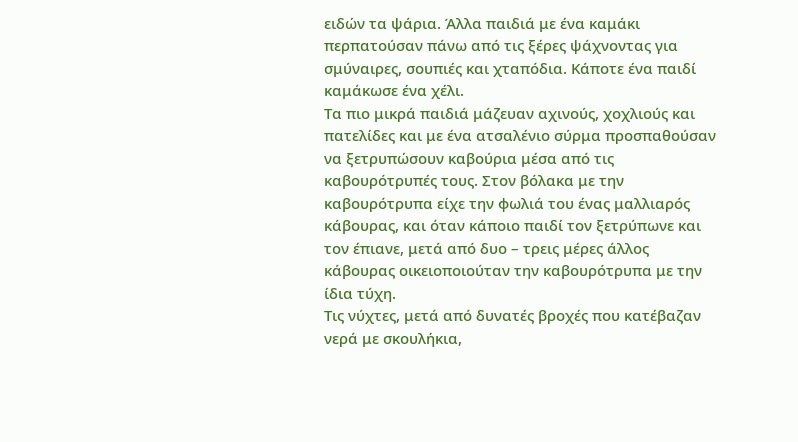ειδών τα ψάρια. Άλλα παιδιά με ένα καμάκι περπατούσαν πάνω από τις ξέρες ψάχνοντας για σμύναιρες, σουπιές και χταπόδια. Κάποτε ένα παιδί καμάκωσε ένα χέλι.
Τα πιο μικρά παιδιά μάζευαν αχινούς, χοχλιούς και πατελίδες και με ένα ατσαλένιο σύρμα προσπαθούσαν να ξετρυπώσουν καβούρια μέσα από τις καβουρότρυπές τους. Στον βόλακα με την καβουρότρυπα είχε την φωλιά του ένας μαλλιαρός κάβουρας, και όταν κάποιο παιδί τον ξετρύπωνε και τον έπιανε, μετά από δυο – τρεις μέρες άλλος κάβουρας οικειοποιούταν την καβουρότρυπα με την ίδια τύχη.
Τις νύχτες, μετά από δυνατές βροχές που κατέβαζαν νερά με σκουλήκια,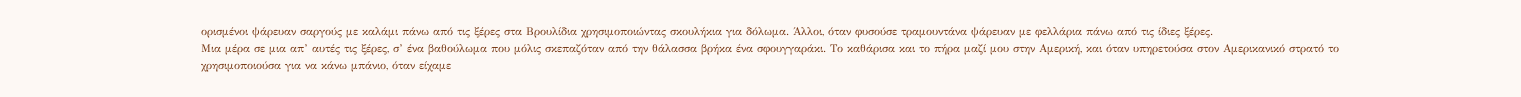ορισμένοι ψάρευαν σαργούς με καλάμι πάνω από τις ξέρες στα Βρουλίδια χρησιμοποιώντας σκουλήκια για δόλωμα. Άλλοι, όταν φυσούσε τραμουντάνα ψάρευαν με φελλάρια πάνω από τις ίδιες ξέρες.
Μια μέρα σε μια απ’ αυτές τις ξέρες, σ’ ένα βαθούλωμα που μόλις σκεπαζόταν από την θάλασσα βρήκα ένα σφουγγαράκι. Το καθάρισα και το πήρα μαζί μου στην Αμερική, και όταν υπηρετούσα στον Αμερικανικό στρατό το χρησιμοποιούσα για να κάνω μπάνιο, όταν είχαμε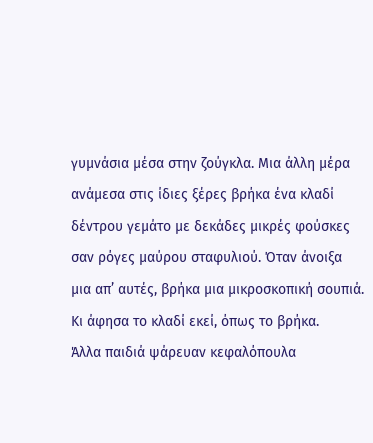γυμνάσια μέσα στην ζούγκλα. Μια άλλη μέρα ανάμεσα στις ίδιες ξέρες βρήκα ένα κλαδί δέντρου γεμάτο με δεκάδες μικρές φούσκες σαν ρόγες μαύρου σταφυλιού. Όταν άνοιξα μια απ’ αυτές, βρήκα μια μικροσκοπική σουπιά. Κι άφησα το κλαδί εκεί, όπως το βρήκα.
Άλλα παιδιά ψάρευαν κεφαλόπουλα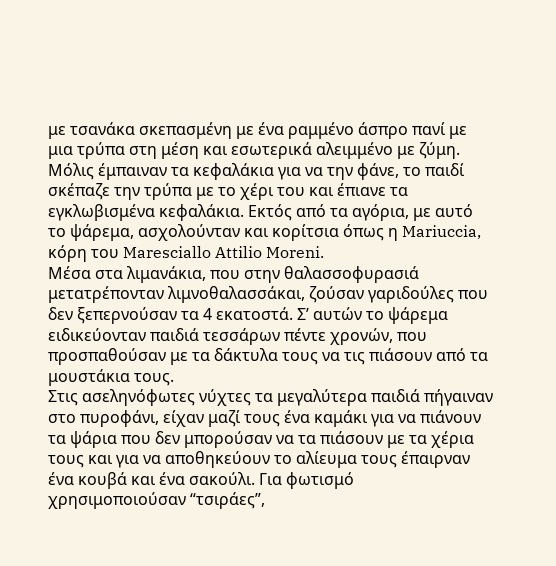με τσανάκα σκεπασμένη με ένα ραμμένο άσπρο πανί με μια τρύπα στη μέση και εσωτερικά αλειμμένο με ζύμη. Μόλις έμπαιναν τα κεφαλάκια για να την φάνε, το παιδί σκέπαζε την τρύπα με το χέρι του και έπιανε τα εγκλωβισμένα κεφαλάκια. Εκτός από τα αγόρια, με αυτό το ψάρεμα, ασχολούνταν και κορίτσια όπως η Mariuccia, κόρη του Maresciallo Attilio Moreni.
Μέσα στα λιμανάκια, που στην θαλασσοφυρασιά μετατρέπονταν λιμνοθαλασσάκαι, ζούσαν γαριδούλες που δεν ξεπερνούσαν τα 4 εκατοστά. Σ’ αυτών το ψάρεμα ειδικεύονταν παιδιά τεσσάρων πέντε χρονών, που προσπαθούσαν με τα δάκτυλα τους να τις πιάσουν από τα μουστάκια τους.
Στις ασεληνόφωτες νύχτες τα μεγαλύτερα παιδιά πήγαιναν στο πυροφάνι, είχαν μαζί τους ένα καμάκι για να πιάνουν τα ψάρια που δεν μπορούσαν να τα πιάσουν με τα χέρια τους και για να αποθηκεύουν το αλίευμα τους έπαιρναν ένα κουβά και ένα σακούλι. Για φωτισμό χρησιμοποιούσαν “τσιράες”,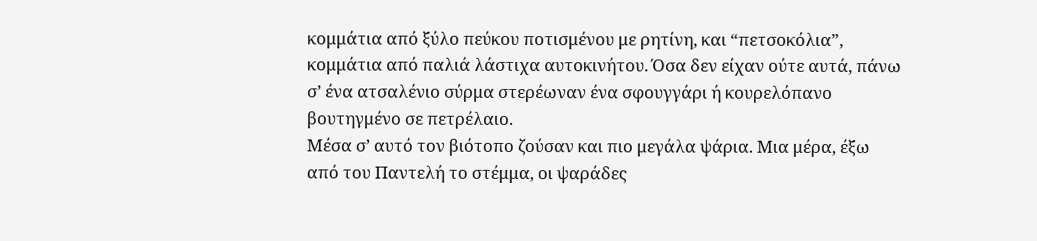κομμάτια από ξύλο πεύκου ποτισμένου με ρητίνη, και “πετσοκόλια”, κομμάτια από παλιά λάστιχα αυτοκινήτου. Όσα δεν είχαν ούτε αυτά, πάνω σ’ ένα ατσαλένιο σύρμα στερέωναν ένα σφουγγάρι ή κουρελόπανο βουτηγμένο σε πετρέλαιο.
Μέσα σ’ αυτό τον βιότοπο ζούσαν και πιο μεγάλα ψάρια. Μια μέρα, έξω από του Παντελή το στέμμα, οι ψαράδες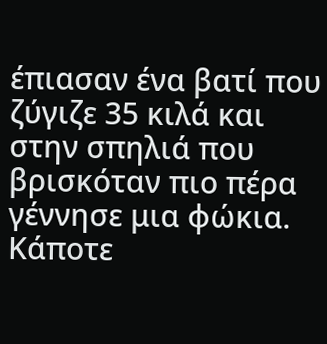έπιασαν ένα βατί που ζύγιζε 35 κιλά και στην σπηλιά που βρισκόταν πιο πέρα γέννησε μια φώκια. Κάποτε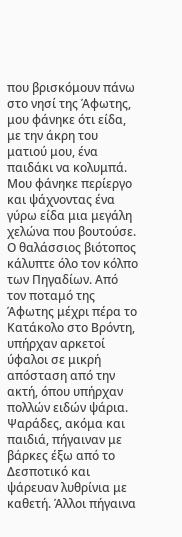που βρισκόμουν πάνω στο νησί της Άφωτης, μου φάνηκε ότι είδα, με την άκρη του ματιού μου, ένα παιδάκι να κολυμπά. Μου φάνηκε περίεργο και ψάχνοντας ένα γύρω είδα μια μεγάλη χελώνα που βουτούσε.
Ο θαλάσσιος βιότοπος κάλυπτε όλο τον κόλπο των Πηγαδίων. Από τον ποταμό της Άφωτης μέχρι πέρα το Κατάκολο στο Βρόντη, υπήρχαν αρκετοί ύφαλοι σε μικρή απόσταση από την ακτή, όπου υπήρχαν πολλών ειδών ψάρια. Ψαράδες, ακόμα και παιδιά, πήγαιναν με βάρκες έξω από το Δεσποτικό και ψάρευαν λυθρίνια με καθετή. Άλλοι πήγαινα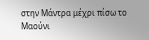στην Μάντρα μέχρι πίσω το Μαούνι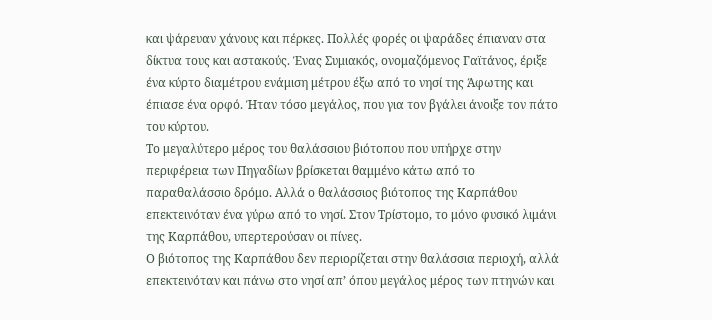και ψάρευαν χάνους και πέρκες. Πολλές φορές οι ψαράδες έπιαναν στα δίκτυα τους και αστακούς. Ένας Συμιακός, ονομαζόμενος Γαϊτάνος, έριξε ένα κύρτο διαμέτρου ενάμιση μέτρου έξω από το νησί της Άφωτης και έπιασε ένα ορφό. Ήταν τόσο μεγάλος, που για τον βγάλει άνοιξε τον πάτο του κύρτου.
Το μεγαλύτερο μέρος του θαλάσσιου βιότοπου που υπήρχε στην περιφέρεια των Πηγαδίων βρίσκεται θαμμένο κάτω από το παραθαλάσσιο δρόμο. Αλλά ο θαλάσσιος βιότοπος της Καρπάθου επεκτεινόταν ένα γύρω από το νησί. Στον Τρίστομο, το μόνο φυσικό λιμάνι της Καρπάθου, υπερτερούσαν οι πίνες.
Ο βιότοπος της Καρπάθου δεν περιορίζεται στην θαλάσσια περιοχή, αλλά επεκτεινόταν και πάνω στο νησί απ’ όπου μεγάλος μέρος των πτηνών και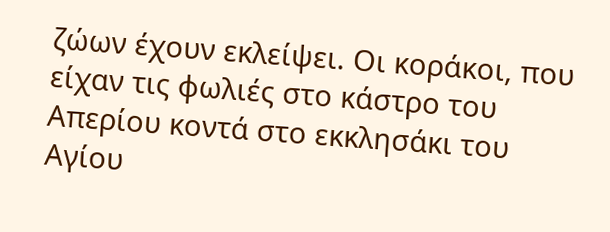ζώων έχουν εκλείψει. Οι κοράκοι, που είχαν τις φωλιές στο κάστρο του Απερίου κοντά στο εκκλησάκι του Αγίου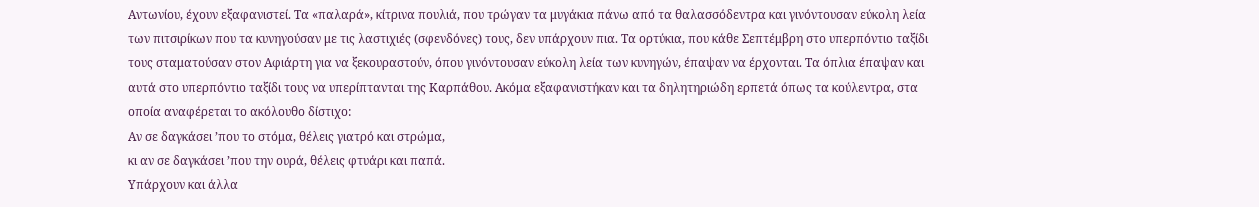Αντωνίου, έχουν εξαφανιστεί. Τα «παλαρά», κίτρινα πουλιά, που τρώγαν τα μυγάκια πάνω από τα θαλασσόδεντρα και γινόντουσαν εύκολη λεία των πιτσιρίκων που τα κυνηγούσαν με τις λαστιχιές (σφενδόνες) τους, δεν υπάρχουν πια. Τα ορτύκια, που κάθε Σεπτέμβρη στο υπερπόντιο ταξίδι τους σταματούσαν στον Αφιάρτη για να ξεκουραστούν, όπου γινόντουσαν εύκολη λεία των κυνηγών, έπαψαν να έρχονται. Τα όπλια έπαψαν και αυτά στο υπερπόντιο ταξίδι τους να υπερίπτανται της Καρπάθου. Ακόμα εξαφανιστήκαν και τα δηλητηριώδη ερπετά όπως τα κούλεντρα, στα οποία αναφέρεται το ακόλουθο δίστιχο:
Αν σε δαγκάσει ’που το στόμα, θέλεις γιατρό και στρώμα,
κι αν σε δαγκάσει ’που την ουρά, θέλεις φτυάρι και παπά.
Υπάρχουν και άλλα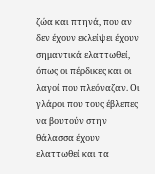ζώα και πτηνά, που αν δεν έχουν εκλείψει έχουν σημαντικά ελαττωθεί, όπως οι πέρδικες και οι λαγοί που πλεόναζαν. Οι γλάροι που τους έβλεπες να βουτούν στην θάλασσα έχουν ελαττωθεί και τα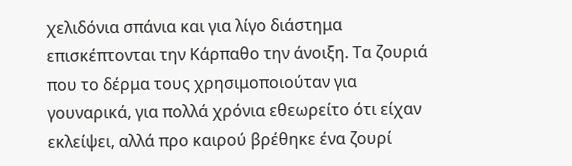χελιδόνια σπάνια και για λίγο διάστημα επισκέπτονται την Κάρπαθο την άνοιξη. Τα ζουριά που το δέρμα τους χρησιμοποιούταν για γουναρικά, για πολλά χρόνια εθεωρείτο ότι είχαν εκλείψει, αλλά προ καιρού βρέθηκε ένα ζουρί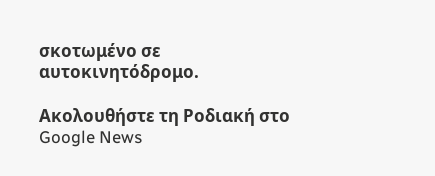σκοτωμένο σε αυτοκινητόδρομο.

Ακολουθήστε τη Ροδιακή στο Google News